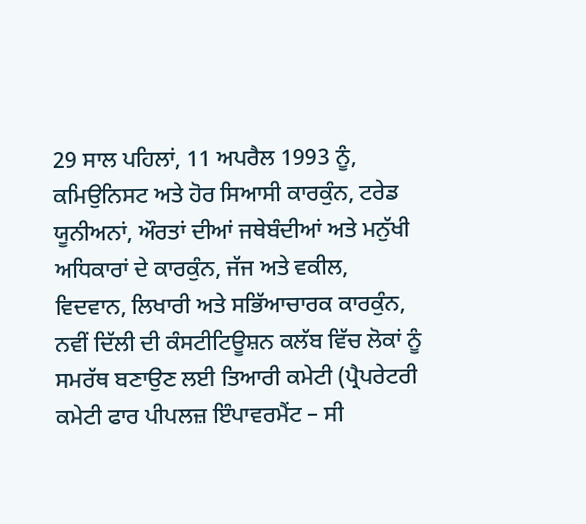29 ਸਾਲ ਪਹਿਲਾਂ, 11 ਅਪਰੈਲ 1993 ਨੂੰ, ਕਮਿਉਨਿਸਟ ਅਤੇ ਹੋਰ ਸਿਆਸੀ ਕਾਰਕੁੰਨ, ਟਰੇਡ ਯੂਨੀਅਨਾਂ, ਔਰਤਾਂ ਦੀਆਂ ਜਥੇਬੰਦੀਆਂ ਅਤੇ ਮਨੁੱਖੀ ਅਧਿਕਾਰਾਂ ਦੇ ਕਾਰਕੁੰਨ, ਜੱਜ ਅਤੇ ਵਕੀਲ, ਵਿਦਵਾਨ, ਲਿਖਾਰੀ ਅਤੇ ਸਭਿੱਆਚਾਰਕ ਕਾਰਕੁੰਨ, ਨਵੀਂ ਦਿੱਲੀ ਦੀ ਕੰਸਟੀਟਿਊਸ਼ਨ ਕਲੱਬ ਵਿੱਚ ਲੋਕਾਂ ਨੂੰ ਸਮਰੱਥ ਬਣਾਉਣ ਲਈ ਤਿਆਰੀ ਕਮੇਟੀ (ਪ੍ਰੈਪਰੇਟਰੀ ਕਮੇਟੀ ਫਾਰ ਪੀਪਲਜ਼ ਇੰਪਾਵਰਮੈਂਟ – ਸੀ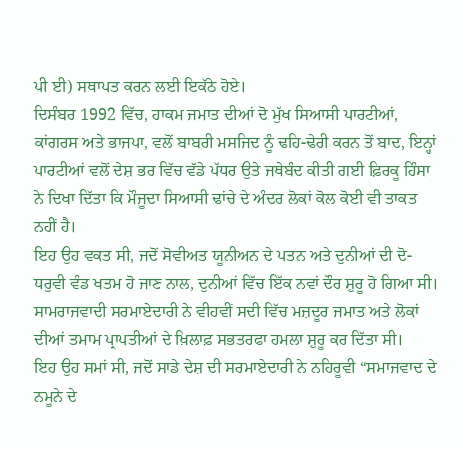ਪੀ ਈ) ਸਥਾਪਤ ਕਰਨ ਲਈ ਇਕੱਠੇ ਹੋਏ।
ਦਿਸੰਬਰ 1992 ਵਿੱਚ, ਹਾਕਮ ਜਮਾਤ ਦੀਆਂ ਦੋ ਮੁੱਖ ਸਿਆਸੀ ਪਾਰਟੀਆਂ, ਕਾਂਗਰਸ ਅਤੇ ਭਾਜਪਾ, ਵਲੋਂ ਬਾਬਰੀ ਮਸਜਿਦ ਨੂੰ ਢਹਿ-ਢੇਰੀ ਕਰਨ ਤੋਂ ਬਾਦ, ਇਨ੍ਹਾਂ ਪਾਰਟੀਆਂ ਵਲੋਂ ਦੇਸ਼ ਭਰ ਵਿੱਚ ਵੱਡੇ ਪੱਧਰ ਉਤੇ ਜਥੇਬੰਦ ਕੀਤੀ ਗਈ ਫ਼ਿਰਕੂ ਹਿੰਸਾ ਨੇ ਦਿਖਾ ਦਿੱਤਾ ਕਿ ਮੌਜੂਦਾ ਸਿਆਸੀ ਢਾਂਚੇ ਦੇ ਅੰਦਰ ਲੋਕਾਂ ਕੋਲ ਕੋਈ ਵੀ ਤਾਕਤ ਨਹੀਂ ਹੈ।
ਇਹ ਉਹ ਵਕਤ ਸੀ, ਜਦੋਂ ਸੋਵੀਅਤ ਯੂਨੀਅਨ ਦੇ ਪਤਨ ਅਤੇ ਦੁਨੀਆਂ ਦੀ ਦੋ-ਧਰੁਵੀ ਵੰਡ ਖਤਮ ਹੋ ਜਾਣ ਨਾਲ, ਦੁਨੀਆਂ ਵਿੱਚ ਇੱਕ ਨਵਾਂ ਦੌਰ ਸ਼ੁਰੂ ਹੋ ਗਿਆ ਸੀ। ਸਾਮਰਾਜਵਾਦੀ ਸਰਮਾਏਦਾਰੀ ਨੇ ਵੀਹਵੀਂ ਸਦੀ ਵਿੱਚ ਮਜ਼ਦੂਰ ਜਮਾਤ ਅਤੇ ਲੋਕਾਂ ਦੀਆਂ ਤਮਾਮ ਪ੍ਰਾਪਤੀਆਂ ਦੇ ਖ਼ਿਲਾਫ਼ ਸਭਤਰਫਾ ਹਮਲਾ ਸ਼ੁਰੂ ਕਰ ਦਿੱਤਾ ਸੀ।
ਇਹ ਉਹ ਸਮਾਂ ਸੀ, ਜਦੋਂ ਸਾਡੇ ਦੇਸ਼ ਦੀ ਸਰਮਾਏਦਾਰੀ ਨੇ ਨਹਿਰੂਵੀ “ਸਮਾਜਵਾਦ ਦੇ ਨਮੂਨੇ ਦੇ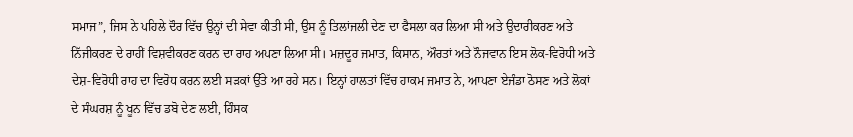ਸਮਾਜ”, ਜਿਸ ਨੇ ਪਹਿਲੇ ਦੌਰ ਵਿੱਚ ਉਨ੍ਹਾਂ ਦੀ ਸੇਵਾ ਕੀਤੀ ਸੀ, ਉਸ ਨੂੰ ਤਿਲਾਂਜਲੀ ਦੇਣ ਦਾ ਫੈਸਲਾ ਕਰ ਲਿਆ ਸੀ ਅਤੇ ਉਦਾਰੀਕਰਣ ਅਤੇ ਨਿੱਜੀਕਰਣ ਦੇ ਰਾਹੀਂ ਵਿਸ਼ਵੀਕਰਣ ਕਰਨ ਦਾ ਰਾਹ ਅਪਣਾ ਲਿਆ ਸੀ। ਮਜ਼ਦੂਰ ਜਮਾਤ, ਕਿਸਾਨ, ਔਰਤਾਂ ਅਤੇ ਨੌਜਵਾਨ ਇਸ ਲੋਕ-ਵਿਰੋਧੀ ਅਤੇ ਦੇਸ਼-ਵਿਰੋਧੀ ਰਾਹ ਦਾ ਵਿਰੋਧ ਕਰਨ ਲਈ ਸੜਕਾਂ ਉੱਤੇ ਆ ਰਹੇ ਸਨ। ਇਨ੍ਹਾਂ ਹਾਲਤਾਂ ਵਿੱਚ ਹਾਕਮ ਜਮਾਤ ਨੇ, ਆਪਣਾ ਏਜੰਡਾ ਠੋਸਣ ਅਤੇ ਲੋਕਾਂ ਦੇ ਸੰਘਰਸ਼ ਨੂੰ ਖੂਨ ਵਿੱਚ ਡਬੋ ਦੇਣ ਲਈ, ਹਿੰਸਕ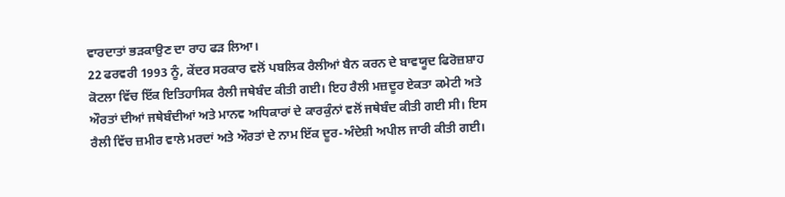ਵਾਰਦਾਤਾਂ ਭੜਕਾਉਣ ਦਾ ਰਾਹ ਫੜ ਲਿਆ।
22 ਫਰਵਰੀ 1993 ਨੂੰ, ਕੇਂਦਰ ਸਰਕਾਰ ਵਲੋਂ ਪਬਲਿਕ ਰੈਲੀਆਂ ਬੈਨ ਕਰਨ ਦੇ ਬਾਵਯੂਦ ਫਿਰੋਜ਼ਸ਼ਾਹ ਕੋਟਲਾ ਵਿੱਚ ਇੱਕ ਇਤਿਹਾਸਿਕ ਰੈਲੀ ਜਥੇਬੰਦ ਕੀਤੀ ਗਈ। ਇਹ ਰੈਲੀ ਮਜ਼ਦੂਰ ਏਕਤਾ ਕਮੇਟੀ ਅਤੇ ਔਰਤਾਂ ਦੀਆਂ ਜਥੇਬੰਦੀਆਂ ਅਤੇ ਮਾਨਵ ਅਧਿਕਾਰਾਂ ਦੇ ਕਾਰਕੁੰਨਾਂ ਵਲੋਂ ਜਥੇਬੰਦ ਕੀਤੀ ਗਈ ਸੀ। ਇਸ ਰੈਲੀ ਵਿੱਚ ਜ਼ਮੀਰ ਵਾਲੇ ਮਰਦਾਂ ਅਤੇ ਔਰਤਾਂ ਦੇ ਨਾਮ ਇੱਕ ਦੂਰ-ਅੰਦੇਸ਼ੀ ਅਪੀਲ ਜਾਰੀ ਕੀਤੀ ਗਈ।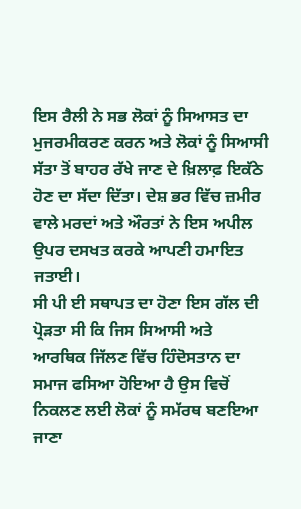ਇਸ ਰੈਲੀ ਨੇ ਸਭ ਲੋਕਾਂ ਨੂੰ ਸਿਆਸਤ ਦਾ ਮੁਜਰਮੀਕਰਣ ਕਰਨ ਅਤੇ ਲੋਕਾਂ ਨੂੰ ਸਿਆਸੀ ਸੱਤਾ ਤੋਂ ਬਾਹਰ ਰੱਖੇ ਜਾਣ ਦੇ ਖ਼ਿਲਾਫ਼ ਇਕੱਠੇ ਹੋਣ ਦਾ ਸੱਦਾ ਦਿੱਤਾ। ਦੇਸ਼ ਭਰ ਵਿੱਚ ਜ਼ਮੀਰ ਵਾਲੇ ਮਰਦਾਂ ਅਤੇ ਔਰਤਾਂ ਨੇ ਇਸ ਅਪੀਲ ਉਪਰ ਦਸਖਤ ਕਰਕੇ ਆਪਣੀ ਹਮਾਇਤ ਜਤਾਈ।
ਸੀ ਪੀ ਈ ਸਥਾਪਤ ਦਾ ਹੋਣਾ ਇਸ ਗੱਲ ਦੀ ਪ੍ਰੋੜਤਾ ਸੀ ਕਿ ਜਿਸ ਸਿਆਸੀ ਅਤੇ ਆਰਥਿਕ ਜਿੱਲਣ ਵਿੱਚ ਹਿੰਦੋਸਤਾਨ ਦਾ ਸਮਾਜ ਫਸਿਆ ਹੋਇਆ ਹੈ ਉਸ ਵਿਚੋਂ ਨਿਕਲਣ ਲਈ ਲੋਕਾਂ ਨੂੰ ਸਮੱਰਥ ਬਣਇਆ ਜਾਣਾ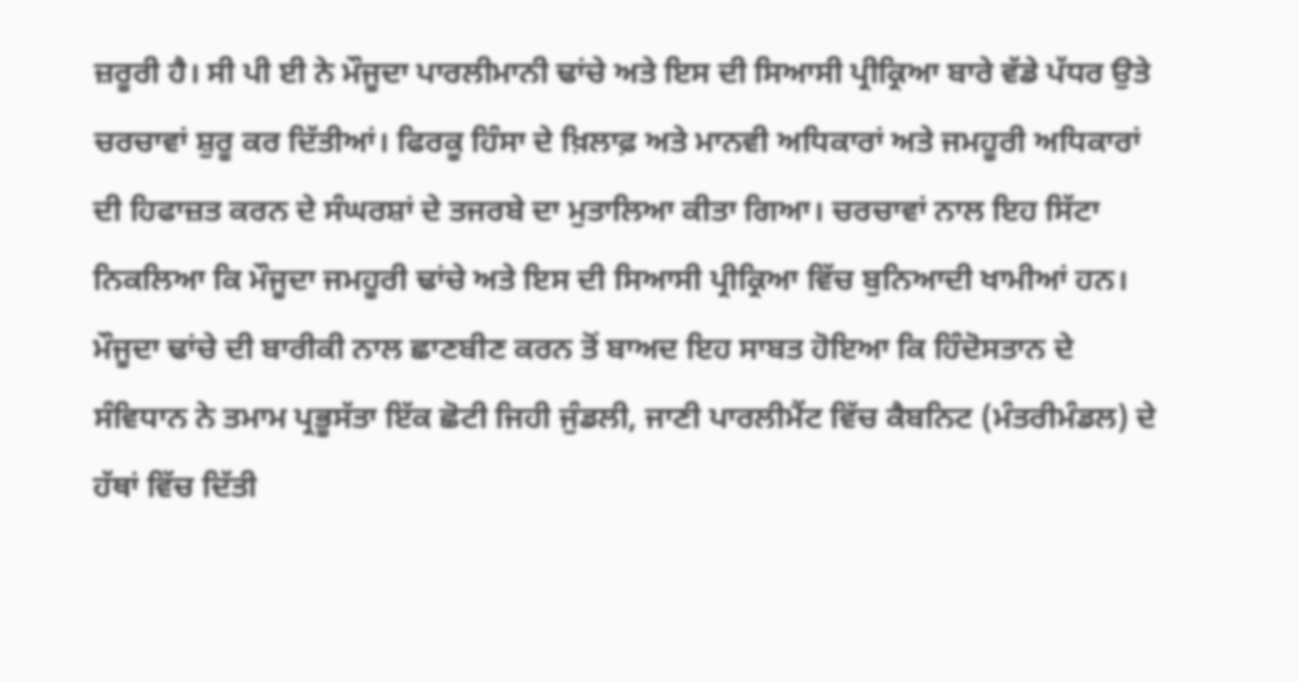ਜ਼ਰੂਰੀ ਹੈ। ਸੀ ਪੀ ਈ ਨੇ ਮੌਜੂਦਾ ਪਾਰਲੀਮਾਨੀ ਢਾਂਚੇ ਅਤੇ ਇਸ ਦੀ ਸਿਆਸੀ ਪ੍ਰੀਕ੍ਰਿਆ ਬਾਰੇ ਵੱਡੇ ਪੱਧਰ ਉਤੇ ਚਰਚਾਵਾਂ ਸ਼ੁਰੂ ਕਰ ਦਿੱਤੀਆਂ। ਫਿਰਕੂ ਹਿੰਸਾ ਦੇ ਖ਼ਿਲਾਫ਼ ਅਤੇ ਮਾਨਵੀ ਅਧਿਕਾਰਾਂ ਅਤੇ ਜਮਹੂਰੀ ਅਧਿਕਾਰਾਂ ਦੀ ਹਿਫਾਜ਼ਤ ਕਰਨ ਦੇ ਸੰਘਰਸ਼ਾਂ ਦੇ ਤਜਰਬੇ ਦਾ ਮੁਤਾਲਿਆ ਕੀਤਾ ਗਿਆ। ਚਰਚਾਵਾਂ ਨਾਲ ਇਹ ਸਿੱਟਾ ਨਿਕਲਿਆ ਕਿ ਮੌਜੂਦਾ ਜਮਹੂਰੀ ਢਾਂਚੇ ਅਤੇ ਇਸ ਦੀ ਸਿਆਸੀ ਪ੍ਰੀਕ੍ਰਿਆ ਵਿੱਚ ਬੁਨਿਆਦੀ ਖਾਮੀਆਂ ਹਨ।
ਮੌਜੂਦਾ ਢਾਂਚੇ ਦੀ ਬਾਰੀਕੀ ਨਾਲ ਛਾਣਬੀਣ ਕਰਨ ਤੋਂ ਬਾਅਦ ਇਹ ਸਾਬਤ ਹੋਇਆ ਕਿ ਹਿੰਦੋਸਤਾਨ ਦੇ ਸੰਵਿਧਾਨ ਨੇ ਤਮਾਮ ਪ੍ਰਭੂਸੱਤਾ ਇੱਕ ਛੋਟੀ ਜਿਹੀ ਜੁੰਡਲੀ, ਜਾਣੀ ਪਾਰਲੀਮੈਂਟ ਵਿੱਚ ਕੈਬਨਿਟ (ਮੰਤਰੀਮੰਡਲ) ਦੇ ਹੱਥਾਂ ਵਿੱਚ ਦਿੱਤੀ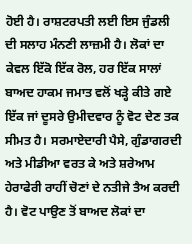ਹੋਈ ਹੈ। ਰਾਸ਼ਟਰਪਤੀ ਲਈ ਇਸ ਜੁੰਡਲੀ ਦੀ ਸਲਾਹ ਮੰਨਣੀ ਲਾਜ਼ਮੀ ਹੈ। ਲੋਕਾਂ ਦਾ ਕੇਵਲ ਇੱਕੋ ਇੱਕ ਰੋਲ, ਹਰ ਇੱਕ ਸਾਲਾਂ ਬਾਅਦ ਹਾਕਮ ਜਮਾਤ ਵਲੋਂ ਖੜ੍ਹੇ ਕੀਤੇ ਗਏ ਇੱਕ ਜਾਂ ਦੂਸਰੇ ਉਮੀਦਵਾਰ ਨੂੰ ਵੋਟ ਦੇਣ ਤਕ ਸੀਮਤ ਹੈ। ਸਰਮਾਏਦਾਰੀ ਪੈਸੇ, ਗੁੰਡਾਗਰਦੀ ਅਤੇ ਮੀਡੀਆ ਵਰਤ ਕੇ ਅਤੇ ਸ਼ਰੇਆਮ ਹੇਰਾਫੇਰੀ ਰਾਹੀਂ ਚੋਣਾਂ ਦੇ ਨਤੀਜੇ ਤੈਅ ਕਰਦੀ ਹੈ। ਵੋਟ ਪਾਉਣ ਤੋਂ ਬਾਅਦ ਲੋਕਾਂ ਦਾ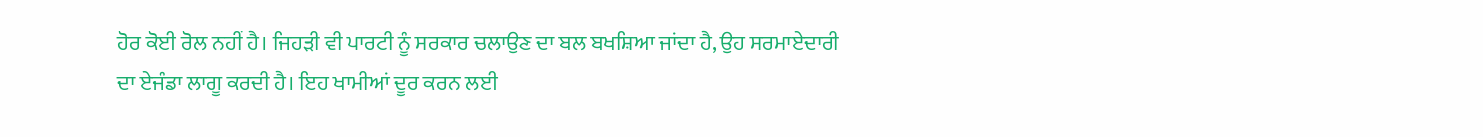ਹੋਰ ਕੋਈ ਰੋਲ ਨਹੀਂ ਹੈ। ਜਿਹੜੀ ਵੀ ਪਾਰਟੀ ਨੂੰ ਸਰਕਾਰ ਚਲਾਉਣ ਦਾ ਬਲ ਬਖਸ਼ਿਆ ਜਾਂਦਾ ਹੈ, ਉਹ ਸਰਮਾਏਦਾਰੀ ਦਾ ਏਜੰਡਾ ਲਾਗੂ ਕਰਦੀ ਹੈ। ਇਹ ਖਾਮੀਆਂ ਦੂਰ ਕਰਨ ਲਈ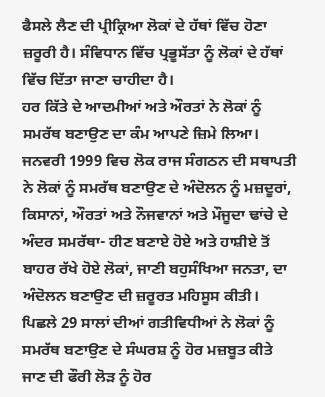ਫੈਸਲੇ ਲੈਣ ਦੀ ਪ੍ਰੀਕ੍ਰਿਆ ਲੋਕਾਂ ਦੇ ਹੱਥਾਂ ਵਿੱਚ ਹੋਣਾ ਜ਼ਰੂਰੀ ਹੈ। ਸੰਵਿਧਾਨ ਵਿੱਚ ਪ੍ਰਭੂਸੱਤਾ ਨੂੰ ਲੋਕਾਂ ਦੇ ਹੱਥਾਂ ਵਿੱਚ ਦਿੱਤਾ ਜਾਣਾ ਚਾਹੀਦਾ ਹੈ।
ਹਰ ਕਿੱਤੇ ਦੇ ਆਦਮੀਆਂ ਅਤੇ ਔਰਤਾਂ ਨੇ ਲੋਕਾਂ ਨੂੰ ਸਮਰੱਥ ਬਣਾਉਣ ਦਾ ਕੰਮ ਆਪਣੇ ਜ਼ਿਮੇ ਲਿਆ। ਜਨਵਰੀ 1999 ਵਿਚ ਲੋਕ ਰਾਜ ਸੰਗਠਨ ਦੀ ਸਥਾਪਤੀ ਨੇ ਲੋਕਾਂ ਨੂੰ ਸਮਰੱਥ ਬਣਾਉਣ ਦੇ ਅੰਦੋਲਨ ਨੂੰ ਮਜ਼ਦੂਰਾਂ, ਕਿਸਾਨਾਂ, ਔਰਤਾਂ ਅਤੇ ਨੌਜਵਾਨਾਂ ਅਤੇ ਮੌਜੂਦਾ ਢਾਂਚੇ ਦੇ ਅੰਦਰ ਸਮਰੱਥਾ- ਹੀਣ ਬਣਾਏ ਹੋਏ ਅਤੇ ਹਾਸ਼ੀਏ ਤੋਂ ਬਾਹਰ ਰੱਖੇ ਹੋਏ ਲੋਕਾਂ, ਜਾਣੀ ਬਹੁਸੰਖਿਆ ਜਨਤਾ, ਦਾ ਅੰਦੋਲਨ ਬਣਾਉਣ ਦੀ ਜ਼ਰੂਰਤ ਮਹਿਸੂਸ ਕੀਤੀ।
ਪਿਛਲੇ 29 ਸਾਲਾਂ ਦੀਆਂ ਗਤੀਵਿਧੀਆਂ ਨੇ ਲੋਕਾਂ ਨੂੰ ਸਮਰੱਥ ਬਣਾਉਣ ਦੇ ਸੰਘਰਸ਼ ਨੂੰ ਹੋਰ ਮਜ਼ਬੂਤ ਕੀਤੇ ਜਾਣ ਦੀ ਫੌਰੀ ਲੋੜ ਨੂੰ ਹੋਰ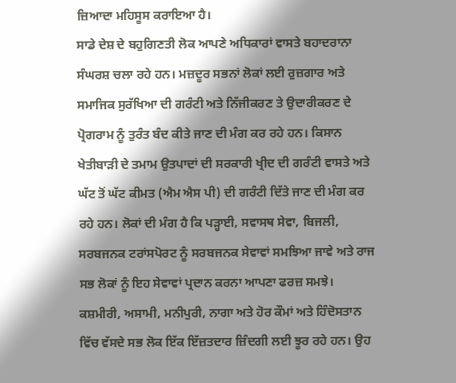ਜ਼ਿਆਦਾ ਮਹਿਸੂਸ ਕਰਾਇਆ ਹੈ।
ਸਾਡੇ ਦੇਸ਼ ਦੇ ਬਹੁਗਿਣਤੀ ਲੋਕ ਆਪਣੇ ਅਧਿਕਾਰਾਂ ਵਾਸਤੇ ਬਹਾਦਰਾਨਾ ਸੰਘਰਸ਼ ਚਲਾ ਰਹੇ ਹਨ। ਮਜ਼ਦੂਰ ਸਭਨਾਂ ਲੋਕਾਂ ਲਈ ਰੁਜ਼ਗਾਰ ਅਤੇ ਸਮਾਜਿਕ ਸੁਰੱਖਿਆ ਦੀ ਗਰੰਟੀ ਅਤੇ ਨਿੱਜੀਕਰਣ ਤੇ ਉਦਾਰੀਕਰਣ ਦੇ ਪ੍ਰੋਗਰਾਮ ਨੂੰ ਤੁਰੰਤ ਬੰਦ ਕੀਤੇ ਜਾਣ ਦੀ ਮੰਗ ਕਰ ਰਹੇ ਹਨ। ਕਿਸਾਨ ਖੇਤੀਬਾੜੀ ਦੇ ਤਮਾਮ ਉਤਪਾਦਾਂ ਦੀ ਸਰਕਾਰੀ ਖ੍ਰੀਦ ਦੀ ਗਰੰਟੀ ਵਾਸਤੇ ਅਤੇ ਘੱਟ ਤੋਂ ਘੱਟ ਕੀਮਤ (ਐਮ ਐਸ ਪੀ) ਦੀ ਗਰੰਟੀ ਦਿੱਤੇ ਜਾਣ ਦੀ ਮੰਗ ਕਰ ਰਹੇ ਹਨ। ਲੋਕਾਂ ਦੀ ਮੰਗ ਹੈ ਕਿ ਪੜ੍ਹਾਈ, ਸਵਾਸਥ ਸੇਵਾ, ਬਿਜਲੀ, ਸਰਬਜਨਕ ਟਰਾਂਸਪੋਰਟ ਨੂੰ ਸਰਬਜਨਕ ਸੇਵਾਵਾਂ ਸਮਝਿਆ ਜਾਵੇ ਅਤੇ ਰਾਜ ਸਭ ਲੋਕਾਂ ਨੂੰ ਇਹ ਸੇਵਾਵਾਂ ਪ੍ਰਦਾਨ ਕਰਨਾ ਆਪਣਾ ਫਰਜ਼ ਸਮਝੇ।
ਕਸ਼ਮੀਰੀ, ਅਸਾਮੀ, ਮਨੀਪੁਰੀ, ਨਾਗਾ ਅਤੇ ਹੋਰ ਕੌਮਾਂ ਅਤੇ ਹਿੰਦੋਸਤਾਨ ਵਿੱਚ ਵੱਸਦੇ ਸਭ ਲੋਕ ਇੱਕ ਇੱਜ਼ਤਦਾਰ ਜ਼ਿੰਦਗੀ ਲਈ ਝੂਰ ਰਹੇ ਹਨ। ਉਹ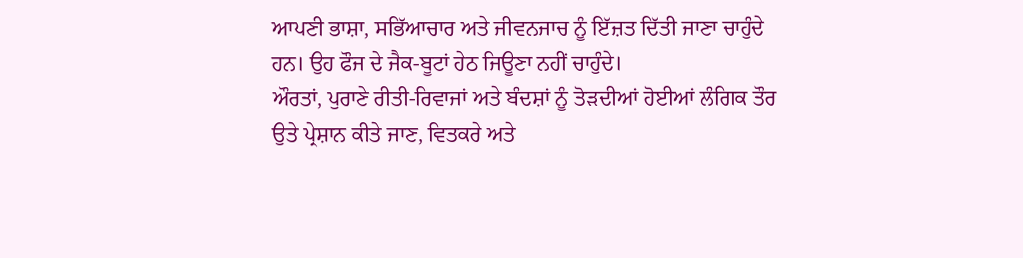ਆਪਣੀ ਭਾਸ਼ਾ, ਸਭਿੱਆਚਾਰ ਅਤੇ ਜੀਵਨਜਾਚ ਨੂੰ ਇੱਜ਼ਤ ਦਿੱਤੀ ਜਾਣਾ ਚਾਹੁੰਦੇ ਹਨ। ਉਹ ਫੌਜ ਦੇ ਜੈਕ-ਬੂਟਾਂ ਹੇਠ ਜਿਊਣਾ ਨਹੀਂ ਚਾਹੁੰਦੇ।
ਔਰਤਾਂ, ਪੁਰਾਣੇ ਰੀਤੀ-ਰਿਵਾਜਾਂ ਅਤੇ ਬੰਦਸ਼ਾਂ ਨੂੰ ਤੋੜਦੀਆਂ ਹੋਈਆਂ ਲੰਗਿਕ ਤੌਰ ਉਤੇ ਪ੍ਰੇਸ਼ਾਨ ਕੀਤੇ ਜਾਣ, ਵਿਤਕਰੇ ਅਤੇ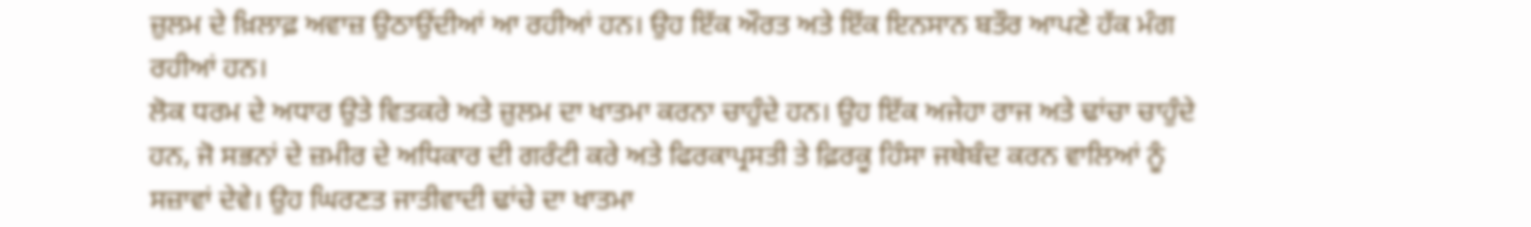ਜ਼ੁਲਮ ਦੇ ਖ਼ਿਲਾਫ਼ ਅਵਾਜ਼ ਉਠਾਉਂਦੀਆਂ ਆ ਰਹੀਆਂ ਹਨ। ਉਹ ਇੱਕ ਔਰਤ ਅਤੇ ਇੱਕ ਇਨਸਾਨ ਬਤੌਰ ਆਪਣੇ ਹੱਕ ਮੰਗ ਰਹੀਆਂ ਹਨ।
ਲੋਕ ਧਰਮ ਦੇ ਅਧਾਰ ਉਤੇ ਵਿਤਕਰੇ ਅਤੇ ਜ਼ੁਲਮ ਦਾ ਖਾਤਮਾ ਕਰਨਾ ਚਾਹੁੰਦੇ ਹਨ। ਉਹ ਇੱਕ ਅਜੇਹਾ ਰਾਜ ਅਤੇ ਢਾਂਚਾ ਚਾਹੁੰਦੇ ਹਨ, ਜੋ ਸਭਨਾਂ ਦੇ ਜ਼ਮੀਰ ਦੇ ਅਧਿਕਾਰ ਦੀ ਗਰੰਟੀ ਕਰੇ ਅਤੇ ਫਿਰਕਾਪ੍ਰਸਤੀ ਤੇ ਫ਼ਿਰਕੂ ਹਿੰਸਾ ਜਥੇਬੰਦ ਕਰਨ ਵਾਲਿਆਂ ਨੂੰ ਸਜ਼ਾਵਾਂ ਦੇਵੇ। ਉਹ ਘਿਰਣਤ ਜਾਤੀਵਾਦੀ ਢਾਂਚੇ ਦਾ ਖਾਤਮਾ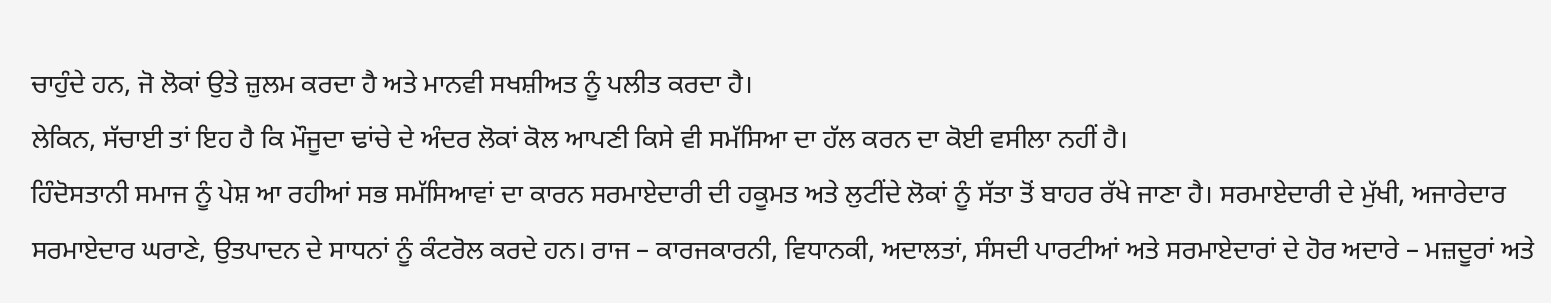ਚਾਹੁੰਦੇ ਹਨ, ਜੋ ਲੋਕਾਂ ਉਤੇ ਜ਼ੁਲਮ ਕਰਦਾ ਹੈ ਅਤੇ ਮਾਨਵੀ ਸਖਸ਼ੀਅਤ ਨੂੰ ਪਲੀਤ ਕਰਦਾ ਹੈ।
ਲੇਕਿਨ, ਸੱਚਾਈ ਤਾਂ ਇਹ ਹੈ ਕਿ ਮੌਜੂਦਾ ਢਾਂਚੇ ਦੇ ਅੰਦਰ ਲੋਕਾਂ ਕੋਲ ਆਪਣੀ ਕਿਸੇ ਵੀ ਸਮੱਸਿਆ ਦਾ ਹੱਲ ਕਰਨ ਦਾ ਕੋਈ ਵਸੀਲਾ ਨਹੀਂ ਹੈ।
ਹਿੰਦੋਸਤਾਨੀ ਸਮਾਜ ਨੂੰ ਪੇਸ਼ ਆ ਰਹੀਆਂ ਸਭ ਸਮੱਸਿਆਵਾਂ ਦਾ ਕਾਰਨ ਸਰਮਾਏਦਾਰੀ ਦੀ ਹਕੂਮਤ ਅਤੇ ਲੁਟੀਂਦੇ ਲੋਕਾਂ ਨੂੰ ਸੱਤਾ ਤੋਂ ਬਾਹਰ ਰੱਖੇ ਜਾਣਾ ਹੈ। ਸਰਮਾਏਦਾਰੀ ਦੇ ਮੁੱਖੀ, ਅਜਾਰੇਦਾਰ ਸਰਮਾਏਦਾਰ ਘਰਾਣੇ, ਉਤਪਾਦਨ ਦੇ ਸਾਧਨਾਂ ਨੂੰ ਕੰਟਰੋਲ ਕਰਦੇ ਹਨ। ਰਾਜ – ਕਾਰਜਕਾਰਨੀ, ਵਿਧਾਨਕੀ, ਅਦਾਲਤਾਂ, ਸੰਸਦੀ ਪਾਰਟੀਆਂ ਅਤੇ ਸਰਮਾਏਦਾਰਾਂ ਦੇ ਹੋਰ ਅਦਾਰੇ – ਮਜ਼ਦੂਰਾਂ ਅਤੇ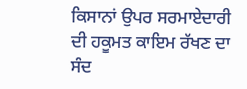ਕਿਸਾਨਾਂ ਉਪਰ ਸਰਮਾਏਦਾਰੀ ਦੀ ਹਕੂਮਤ ਕਾਇਮ ਰੱਖਣ ਦਾ ਸੰਦ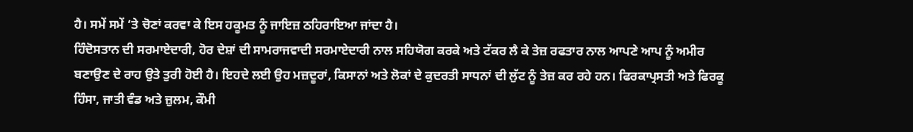ਹੈ। ਸਮੇਂ ਸਮੇਂ ‘ਤੇ ਚੋਣਾਂ ਕਰਵਾ ਕੇ ਇਸ ਹਕੂਮਤ ਨੂੰ ਜਾਇਜ਼ ਠਹਿਰਾਇਆ ਜਾਂਦਾ ਹੈ।
ਹਿੰਦੋਸਤਾਨ ਦੀ ਸਰਮਾਏਦਾਰੀ, ਹੋਰ ਦੇਸ਼ਾਂ ਦੀ ਸਾਮਰਾਜਵਾਦੀ ਸਰਮਾਏਦਾਰੀ ਨਾਲ ਸਹਿਯੋਗ ਕਰਕੇ ਅਤੇ ਟੱਕਰ ਲੈ ਕੇ ਤੇਜ਼ ਰਫਤਾਰ ਨਾਲ ਆਪਣੇ ਆਪ ਨੂੰ ਅਮੀਰ ਬਣਾਉਣ ਦੇ ਰਾਹ ਉਤੇ ਤੁਰੀ ਹੋਈ ਹੈ। ਇਹਦੇ ਲਈ ਉਹ ਮਜ਼ਦੂਰਾਂ, ਕਿਸਾਨਾਂ ਅਤੇ ਲੋਕਾਂ ਦੇ ਕੁਦਰਤੀ ਸਾਧਨਾਂ ਦੀ ਲੁੱਟ ਨੂੰ ਤੇਜ਼ ਕਰ ਰਹੇ ਹਨ। ਫਿਰਕਾਪ੍ਰਸਤੀ ਅਤੇ ਫਿਰਕੂ ਹਿੰਸਾ, ਜਾਤੀ ਵੰਡ ਅਤੇ ਜ਼ੁਲਮ, ਕੌਮੀ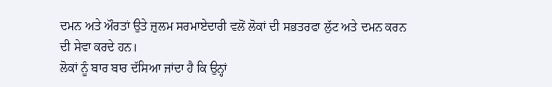ਦਮਨ ਅਤੇ ਔਰਤਾਂ ਉਤੇ ਜ਼ੁਲਮ ਸਰਮਾਏਦਾਰੀ ਵਲੋਂ ਲੋਕਾਂ ਦੀ ਸਭਤਰਫਾ ਲੁੱਟ ਅਤੇ ਦਮਨ ਕਰਨ ਦੀ ਸੇਵਾ ਕਰਦੇ ਹਨ।
ਲੋਕਾਂ ਨੂੰ ਬਾਰ ਬਾਰ ਦੱਸਿਆ ਜਾਂਦਾ ਹੈ ਕਿ ਉਨ੍ਹਾਂ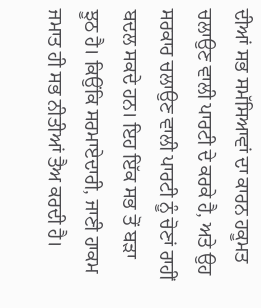ਦੀਆਂ ਸਭ ਸਮੱਸਿਆਵਾਂ ਦਾ ਕਾਰਨ ਹਕੂਮਤ ਚਲਾਉਣ ਵਾਲੀ ਪਾਰਟੀ ਦੇ ਕਰਕੇ ਹੈ, ਅਤੇ ਉਹ ਸਰਕਾਰ ਚਲਾਉਣ ਵਾਲੀ ਪਾਰਟੀ ਨੂੰ ਚੋਣਾਂ ਰਾਹੀਂ ਬਦਲ ਸਕਦੇ ਹਨ। ਇਹ ਇੱਕ ਸਭ ਤੋਂ ਬੜਾ ਝੂਠ ਹੈ। ਕਿਉਂਕਿ ਸਰਮਾਏਦਾਰੀ, ਜਾਣੀ ਹਾਕਮ ਜਮਾਤ ਹੀ ਸਭ ਨੀਤੀਆਂ ਤੈਅ ਕਰਦੀ ਹੈ।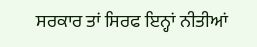ਸਰਕਾਰ ਤਾਂ ਸਿਰਫ ਇਨ੍ਹਾਂ ਨੀਤੀਆਂ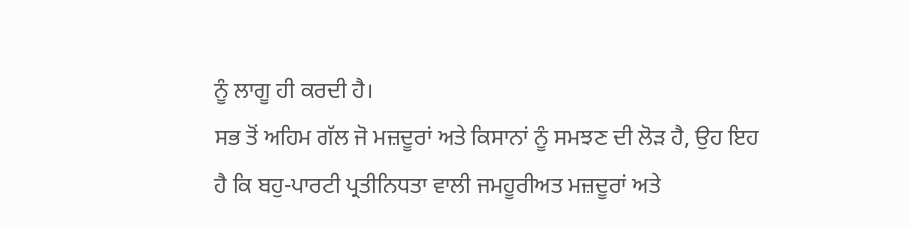ਨੂੰ ਲਾਗੂ ਹੀ ਕਰਦੀ ਹੈ।
ਸਭ ਤੋਂ ਅਹਿਮ ਗੱਲ ਜੋ ਮਜ਼ਦੂਰਾਂ ਅਤੇ ਕਿਸਾਨਾਂ ਨੂੰ ਸਮਝਣ ਦੀ ਲੋੜ ਹੈ, ਉਹ ਇਹ ਹੈ ਕਿ ਬਹੁ-ਪਾਰਟੀ ਪ੍ਰਤੀਨਿਧਤਾ ਵਾਲੀ ਜਮਹੂਰੀਅਤ ਮਜ਼ਦੂਰਾਂ ਅਤੇ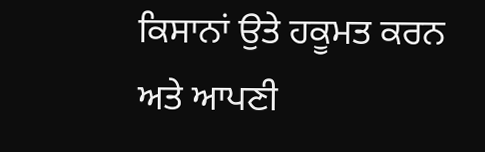ਕਿਸਾਨਾਂ ਉਤੇ ਹਕੂਮਤ ਕਰਨ ਅਤੇ ਆਪਣੀ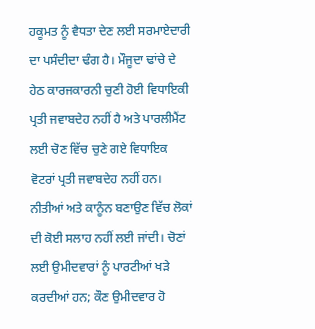ਹਕੂਮਤ ਨੂੰ ਵੈਧਤਾ ਦੇਣ ਲਈ ਸਰਮਾਏਦਾਰੀ ਦਾ ਪਸੰਦੀਦਾ ਢੰਗ ਹੈ। ਮੌਜੂਦਾ ਢਾਂਚੇ ਦੇ ਹੇਠ ਕਾਰਜਕਾਰਨੀ ਚੁਣੀ ਹੋਈ ਵਿਧਾਇਕੀ ਪ੍ਰਤੀ ਜਵਾਬਦੇਹ ਨਹੀਂ ਹੈ ਅਤੇ ਪਾਰਲੀਮੈਂਟ ਲਈ ਚੋਣ ਵਿੱਚ ਚੁਣੇ ਗਏ ਵਿਧਾਇਕ ਵੋਟਰਾਂ ਪ੍ਰਤੀ ਜਵਾਬਦੇਹ ਨਹੀਂ ਹਨ। ਨੀਤੀਆਂ ਅਤੇ ਕਾਨੂੰਨ ਬਣਾਉਣ ਵਿੱਚ ਲੋਕਾਂ ਦੀ ਕੋਈ ਸਲਾਹ ਨਹੀਂ ਲਈ ਜਾਂਦੀ। ਚੋਣਾਂ ਲਈ ਉਮੀਦਵਾਰਾਂ ਨੂੰ ਪਾਰਟੀਆਂ ਖੜੇ ਕਰਦੀਆਂ ਹਨ; ਕੌਣ ਉਮੀਦਵਾਰ ਹੋ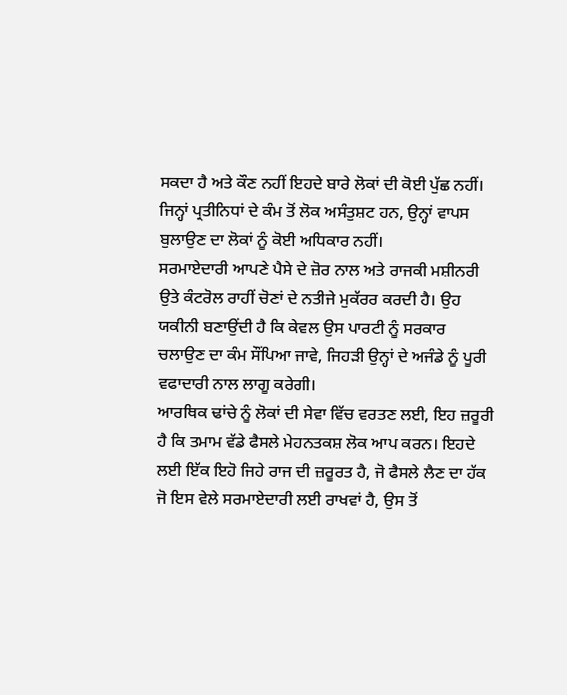ਸਕਦਾ ਹੈ ਅਤੇ ਕੌਣ ਨਹੀਂ ਇਹਦੇ ਬਾਰੇ ਲੋਕਾਂ ਦੀ ਕੋਈ ਪੁੱਛ ਨਹੀਂ। ਜਿਨ੍ਹਾਂ ਪ੍ਰਤੀਨਿਧਾਂ ਦੇ ਕੰਮ ਤੋਂ ਲੋਕ ਅਸੰਤੁਸ਼ਟ ਹਨ, ਉਨ੍ਹਾਂ ਵਾਪਸ ਬੁਲਾਉਣ ਦਾ ਲੋਕਾਂ ਨੂੰ ਕੋਈ ਅਧਿਕਾਰ ਨਹੀਂ।
ਸਰਮਾਏਦਾਰੀ ਆਪਣੇ ਪੈਸੇ ਦੇ ਜ਼ੋਰ ਨਾਲ ਅਤੇ ਰਾਜਕੀ ਮਸ਼ੀਨਰੀ ਉਤੇ ਕੰਟਰੋਲ ਰਾਹੀਂ ਚੋਣਾਂ ਦੇ ਨਤੀਜੇ ਮੁਕੱਰਰ ਕਰਦੀ ਹੈ। ਉਹ ਯਕੀਨੀ ਬਣਾਉਂਦੀ ਹੈ ਕਿ ਕੇਵਲ ਉਸ ਪਾਰਟੀ ਨੂੰ ਸਰਕਾਰ ਚਲਾਉਣ ਦਾ ਕੰਮ ਸੌਂਪਿਆ ਜਾਵੇ, ਜਿਹੜੀ ਉਨ੍ਹਾਂ ਦੇ ਅਜੰਡੇ ਨੂੰ ਪੂਰੀ ਵਫਾਦਾਰੀ ਨਾਲ ਲਾਗੂ ਕਰੇਗੀ।
ਆਰਥਿਕ ਢਾਂਚੇ ਨੂੰ ਲੋਕਾਂ ਦੀ ਸੇਵਾ ਵਿੱਚ ਵਰਤਣ ਲਈ, ਇਹ ਜ਼ਰੂਰੀ ਹੈ ਕਿ ਤਮਾਮ ਵੱਡੇ ਫੈਸਲੇ ਮੇਹਨਤਕਸ਼ ਲੋਕ ਆਪ ਕਰਨ। ਇਹਦੇ ਲਈ ਇੱਕ ਇਹੋ ਜਿਹੇ ਰਾਜ ਦੀ ਜ਼ਰੂਰਤ ਹੈ, ਜੋ ਫੈਸਲੇ ਲੈਣ ਦਾ ਹੱਕ ਜੋ ਇਸ ਵੇਲੇ ਸਰਮਾਏਦਾਰੀ ਲਈ ਰਾਖਵਾਂ ਹੈ, ਉਸ ਤੋਂ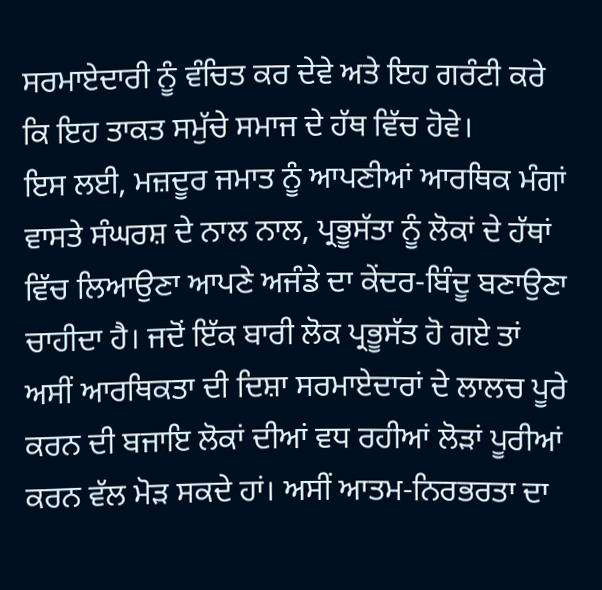ਸਰਮਾਏਦਾਰੀ ਨੂੰ ਵੰਚਿਤ ਕਰ ਦੇਵੇ ਅਤੇ ਇਹ ਗਰੰਟੀ ਕਰੇ ਕਿ ਇਹ ਤਾਕਤ ਸਮੁੱਚੇ ਸਮਾਜ ਦੇ ਹੱਥ ਵਿੱਚ ਹੋਵੇ।
ਇਸ ਲਈ, ਮਜ਼ਦੂਰ ਜਮਾਤ ਨੂੰ ਆਪਣੀਆਂ ਆਰਥਿਕ ਮੰਗਾਂ ਵਾਸਤੇ ਸੰਘਰਸ਼ ਦੇ ਨਾਲ ਨਾਲ, ਪ੍ਰਭੂਸੱਤਾ ਨੂੰ ਲੋਕਾਂ ਦੇ ਹੱਥਾਂ ਵਿੱਚ ਲਿਆਉਣਾ ਆਪਣੇ ਅਜੰਡੇ ਦਾ ਕੇਂਦਰ-ਬਿੰਦੂ ਬਣਾਉਣਾ ਚਾਹੀਦਾ ਹੈ। ਜਦੋਂ ਇੱਕ ਬਾਰੀ ਲੋਕ ਪ੍ਰਭੂਸੱਤ ਹੋ ਗਏ ਤਾਂ ਅਸੀਂ ਆਰਥਿਕਤਾ ਦੀ ਦਿਸ਼ਾ ਸਰਮਾਏਦਾਰਾਂ ਦੇ ਲਾਲਚ ਪੂਰੇ ਕਰਨ ਦੀ ਬਜਾਇ ਲੋਕਾਂ ਦੀਆਂ ਵਧ ਰਹੀਆਂ ਲੋੜਾਂ ਪੂਰੀਆਂ ਕਰਨ ਵੱਲ ਮੋੜ ਸਕਦੇ ਹਾਂ। ਅਸੀਂ ਆਤਮ-ਨਿਰਭਰਤਾ ਦਾ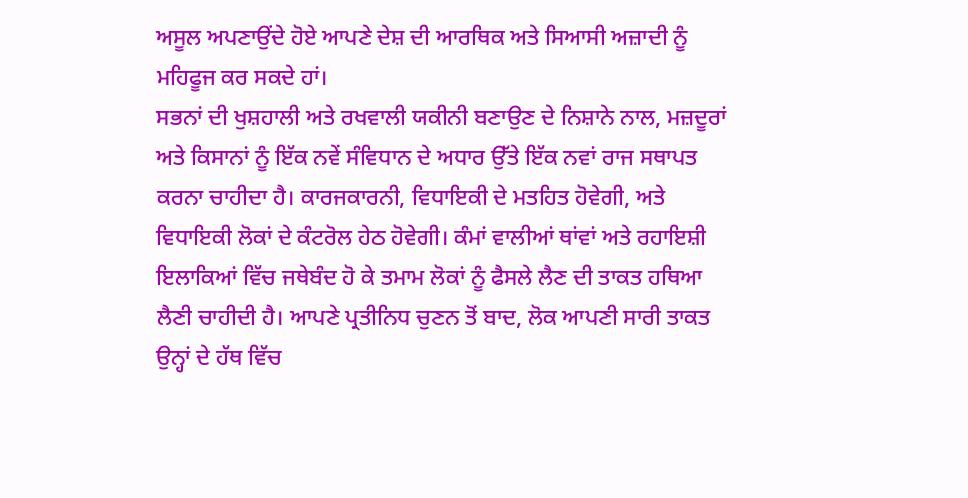ਅਸੂਲ ਅਪਣਾਉਂਦੇ ਹੋਏ ਆਪਣੇ ਦੇਸ਼ ਦੀ ਆਰਥਿਕ ਅਤੇ ਸਿਆਸੀ ਅਜ਼ਾਦੀ ਨੂੰ ਮਹਿਫੂਜ ਕਰ ਸਕਦੇ ਹਾਂ।
ਸਭਨਾਂ ਦੀ ਖੁਸ਼ਹਾਲੀ ਅਤੇ ਰਖਵਾਲੀ ਯਕੀਨੀ ਬਣਾਉਣ ਦੇ ਨਿਸ਼ਾਨੇ ਨਾਲ, ਮਜ਼ਦੂਰਾਂ ਅਤੇ ਕਿਸਾਨਾਂ ਨੂੰ ਇੱਕ ਨਵੇਂ ਸੰਵਿਧਾਨ ਦੇ ਅਧਾਰ ਉੱਤੇ ਇੱਕ ਨਵਾਂ ਰਾਜ ਸਥਾਪਤ ਕਰਨਾ ਚਾਹੀਦਾ ਹੈ। ਕਾਰਜਕਾਰਨੀ, ਵਿਧਾਇਕੀ ਦੇ ਮਤਹਿਤ ਹੋਵੇਗੀ, ਅਤੇ ਵਿਧਾਇਕੀ ਲੋਕਾਂ ਦੇ ਕੰਟਰੋਲ ਹੇਠ ਹੋਵੇਗੀ। ਕੰਮਾਂ ਵਾਲੀਆਂ ਥਾਂਵਾਂ ਅਤੇ ਰਹਾਇਸ਼ੀ ਇਲਾਕਿਆਂ ਵਿੱਚ ਜਥੇਬੰਦ ਹੋ ਕੇ ਤਮਾਮ ਲੋਕਾਂ ਨੂੰ ਫੈਸਲੇ ਲੈਣ ਦੀ ਤਾਕਤ ਹਥਿਆ ਲੈਣੀ ਚਾਹੀਦੀ ਹੈ। ਆਪਣੇ ਪ੍ਰਤੀਨਿਧ ਚੁਣਨ ਤੋਂ ਬਾਦ, ਲੋਕ ਆਪਣੀ ਸਾਰੀ ਤਾਕਤ ਉਨ੍ਹਾਂ ਦੇ ਹੱਥ ਵਿੱਚ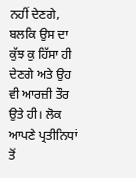ਨਹੀਂ ਦੇਣਗੇ, ਬਲਕਿ ਉਸ ਦਾ ਕੁੱਝ ਕੁ ਹਿੱਸਾ ਹੀ ਦੇਣਗੇ ਅਤੇ ਉਹ ਵੀ ਆਰਜ਼ੀ ਤੌਰ ਉਤੇ ਹੀ। ਲੋਕ ਆਪਣੇ ਪ੍ਰਤੀਨਿਧਾਂ ਤੋਂ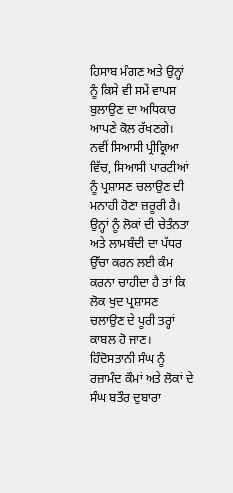ਹਿਸਾਬ ਮੰਗਣ ਅਤੇ ਉਨ੍ਹਾਂ ਨੂੰ ਕਿਸੇ ਵੀ ਸਮੇਂ ਵਾਪਸ ਬੁਲਾਉਣ ਦਾ ਅਧਿਕਾਰ ਆਪਣੇ ਕੋਲ ਰੱਖਣਗੇ।
ਨਵੀਂ ਸਿਆਸੀ ਪ੍ਰੀਕ੍ਰਿਆ ਵਿੱਚ, ਸਿਆਸੀ ਪਾਰਟੀਆਂ ਨੂੰ ਪ੍ਰਸ਼ਾਸਣ ਚਲਾਉਣ ਦੀ ਮਨਾਹੀ ਹੋਣਾ ਜ਼ਰੂਰੀ ਹੈ। ਉਨ੍ਹਾਂ ਨੂੰ ਲੋਕਾਂ ਦੀ ਚੇਤੰਨਤਾ ਅਤੇ ਲਾਮਬੰਦੀ ਦਾ ਪੱਧਰ ਉੱਚਾ ਕਰਨ ਲਈ ਕੰਮ ਕਰਨਾ ਚਾਹੀਦਾ ਹੈ ਤਾਂ ਕਿ ਲੋਕ ਖੁਦ ਪ੍ਰਸ਼ਾਸਣ ਚਲਾਉਣ ਦੇ ਪੂਰੀ ਤਰ੍ਹਾਂ ਕਾਬਲ ਹੋ ਜਾਣ।
ਹਿੰਦੋਸਤਾਨੀ ਸੰਘ ਨੂੰ ਰਜ਼ਾਮੰਦ ਕੌਮਾਂ ਅਤੇ ਲੋਕਾਂ ਦੇ ਸੰਘ ਬਤੌਰ ਦੁਬਾਰਾ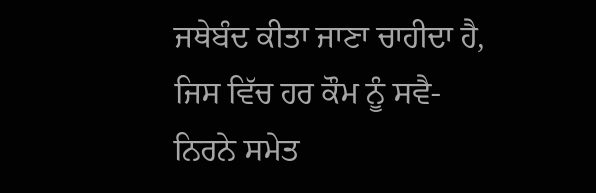ਜਥੇਬੰਦ ਕੀਤਾ ਜਾਣਾ ਚਾਹੀਦਾ ਹੈ, ਜਿਸ ਵਿੱਚ ਹਰ ਕੌਮ ਨੂੰ ਸਵੈ-ਨਿਰਨੇ ਸਮੇਤ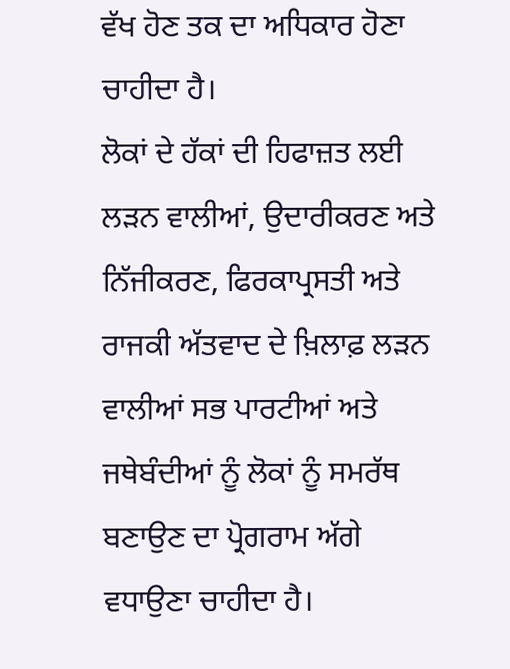ਵੱਖ ਹੋਣ ਤਕ ਦਾ ਅਧਿਕਾਰ ਹੋਣਾ ਚਾਹੀਦਾ ਹੈ।
ਲੋਕਾਂ ਦੇ ਹੱਕਾਂ ਦੀ ਹਿਫਾਜ਼ਤ ਲਈ ਲੜਨ ਵਾਲੀਆਂ, ਉਦਾਰੀਕਰਣ ਅਤੇ ਨਿੱਜੀਕਰਣ, ਫਿਰਕਾਪ੍ਰਸਤੀ ਅਤੇ ਰਾਜਕੀ ਅੱਤਵਾਦ ਦੇ ਖ਼ਿਲਾਫ਼ ਲੜਨ ਵਾਲੀਆਂ ਸਭ ਪਾਰਟੀਆਂ ਅਤੇ ਜਥੇਬੰਦੀਆਂ ਨੂੰ ਲੋਕਾਂ ਨੂੰ ਸਮਰੱਥ ਬਣਾਉਣ ਦਾ ਪ੍ਰੋਗਰਾਮ ਅੱਗੇ ਵਧਾਉਣਾ ਚਾਹੀਦਾ ਹੈ।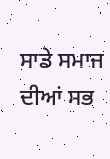ਸਾਡੇ ਸਮਾਜ ਦੀਆਂ ਸਭ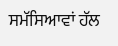ਸਮੱਸਿਆਵਾਂ ਹੱਲ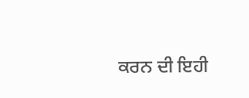ਕਰਨ ਦੀ ਇਹੀ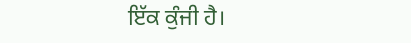ਇੱਕ ਕੁੰਜੀ ਹੈ।